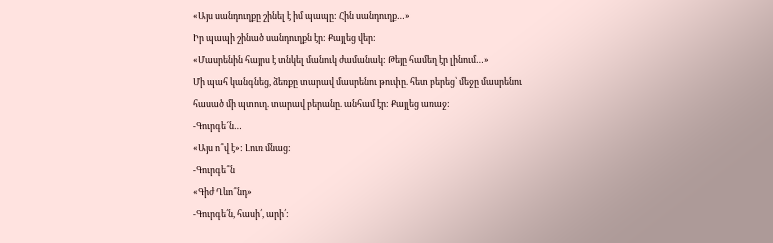«Այս սանդուղքը շինել է իմ պապը: Հին սանդուղք…»
Իր պապի շինած սանդուղքն էր: Քայլեց վեր:
«Մասրենին հայրս է տնկել մանուկ ժամանակ: Թեյը համեղ էր լինում…»
Մի պահ կանգնեց, ձեռքը տարավ մասրենու թուփը. հետ բերեց՝ մեջը մասրենու հասած մի պտուղ. տարավ բերանը. անհամ էր: Քայլեց առաջ:
-Գուրգե՜ն…
«Այս ո՞վ է»: Լուռ մնաց:
-Գուրգե՞ն
«Գիժ Ղևո՞նդ»
-Գուրգե՛ն, հասի՛, արի՛: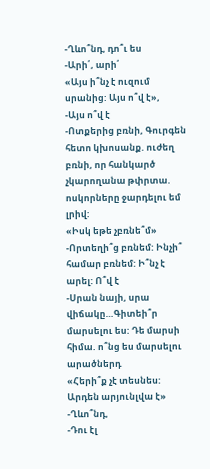-Ղևո՞նդ, դո՞ւ ես
-Արի՛, արի՛
«Այս ի՞նչ է ուզում սրանից: Այս ո՞վ է»,
-Այս ո՞վ է
-Ոտքերից բռնի, Գուրգեն հետո կխոսանք. ուժեղ բռնի, որ հանկարծ չկարողանա թփրտա.
ոսկորները ջարդելու եմ լրիվ:
«Իսկ եթե չբռնե՞մ»
-Որտեղի՞ց բռնեմ: Ինչի՞ համար բռնեմ: Ի՞նչ է արել: Ո՞վ է
-Սրան նայի, սրա վիճակը…Գիտեի՞ր մարսելու ես: Դե մարսի հիմա. ո՞նց ես մարսելու արածներդ
«Հերի՞ք չէ տեսնես: Արդեն արյունլվա է»
-Ղևո՞նդ,
-Դու էլ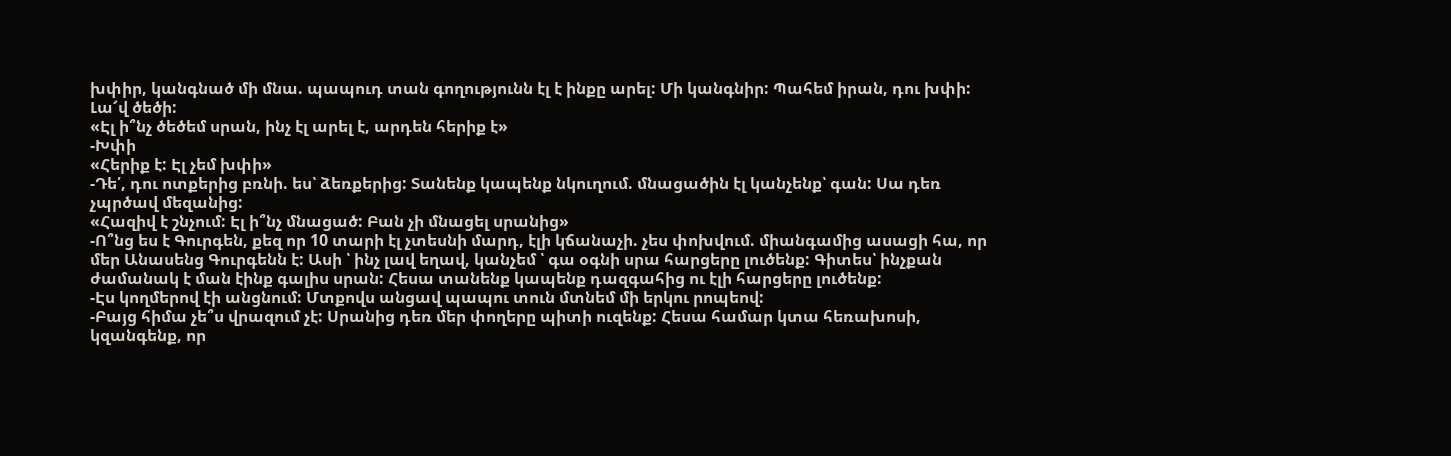խփիր, կանգնած մի մնա. պապուդ տան գողությունն էլ է ինքը արել: Մի կանգնիր: Պահեմ իրան, դու խփի: Լա՜վ ծեծի:
«Էլ ի՞նչ ծեծեմ սրան, ինչ էլ արել է, արդեն հերիք է»
-Խփի
«Հերիք է: Էլ չեմ խփի»
-Դե՛, դու ոտքերից բռնի. ես՝ ձեռքերից: Տանենք կապենք նկուղում. մնացածին էլ կանչենք՝ գան: Սա դեռ չպրծավ մեզանից:
«Հազիվ է շնչում: Էլ ի՞նչ մնացած: Բան չի մնացել սրանից»
-Ո՞նց ես է Գուրգեն, քեզ որ 10 տարի էլ չտեսնի մարդ, էլի կճանաչի. չես փոխվում. միանգամից ասացի հա, որ մեր Անասենց Գուրգենն է: Ասի ՝ ինչ լավ եղավ, կանչեմ ՝ գա օգնի սրա հարցերը լուծենք: Գիտես՝ ինչքան ժամանակ է ման էինք գալիս սրան: Հեսա տանենք կապենք դազգահից ու էլի հարցերը լուծենք:
-Էս կողմերով էի անցնում: Մտքովս անցավ պապու տուն մտնեմ մի երկու րոպեով:
-Բայց հիմա չե՞ս վրազում չէ: Սրանից դեռ մեր փողերը պիտի ուզենք: Հեսա համար կտա հեռախոսի, կզանգենք, որ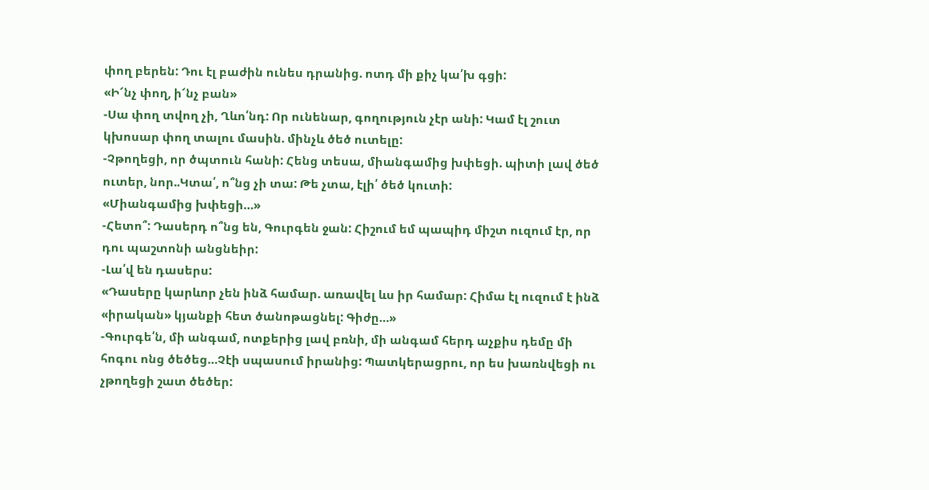փող բերեն: Դու էլ բաժին ունես դրանից. ոտդ մի քիչ կա՛խ գցի:
«Ի՜նչ փող, ի՜նչ բան»
-Սա փող տվող չի, Ղևո՛նդ: Որ ունենար, գողություն չէր անի: Կամ էլ շուտ կխոսար փող տալու մասին. մինչև ծեծ ուտելը:
-Չթողեցի, որ ծպտուն հանի: Հենց տեսա, միանգամից խփեցի. պիտի լավ ծեծ ուտեր, նոր..Կտա՛, ո՞նց չի տա: Թե չտա, էլի՛ ծեծ կուտի:
«Միանգամից խփեցի…»
-Հետո՞: Դասերդ ո՞նց են, Գուրգեն ջան: Հիշում եմ պապիդ միշտ ուզում էր, որ դու պաշտոնի անցնեիր:
-Լա՛վ են դասերս:
«Դասերը կարևոր չեն ինձ համար. առավել ևս իր համար: Հիմա էլ ուզում է ինձ «իրական» կյանքի հետ ծանոթացնել: Գիժը…»
-Գուրգե՛ն, մի անգամ, ոտքերից լավ բռնի, մի անգամ հերդ աչքիս դեմը մի հոգու ոնց ծեծեց…Չէի սպասում իրանից: Պատկերացրու, որ ես խառնվեցի ու չթողեցի շատ ծեծեր: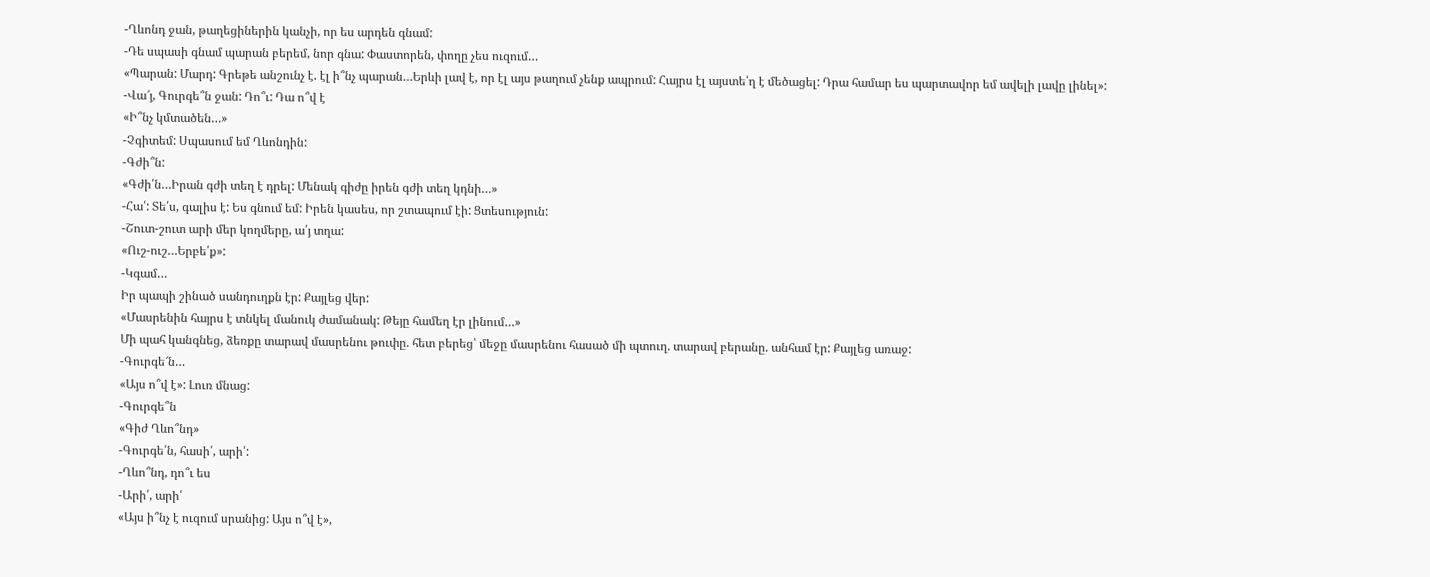-Ղևոնդ ջան, թաղեցիներին կանչի, որ ես արդեն գնամ:
-Դե սպասի գնամ պարան բերեմ, նոր գնա: Փաստորեն, փողը չես ուզում…
«Պարան: Մարդ: Գրեթե անշունչ է. էլ ի՞նչ պարան…Երևի լավ է, որ էլ այս թաղում չենք ապրում: Հայրս էլ այստե՛ղ է մեծացել: Դրա համար ես պարտավոր եմ ավելի լավը լինել»:
-Վա՜յ, Գուրգե՞ն ջան: Դո՞ւ: Դա ո՞վ է
«Ի՞նչ կմտածեն…»
-Չգիտեմ: Սպասում եմ Ղևոնդին:
-Գժի՞ն:
«Գժի՛ն…Իրան գժի տեղ է դրել: Մենակ գիժը իրեն գժի տեղ կդնի…»
-Հա՛: Տե՛ս, գալիս է: Ես գնում եմ: Իրեն կասես, որ շտապում էի: Ցտեսություն:
-Շուտ-շուտ արի մեր կողմերը, ա՛յ տղա:
«Ուշ-ուշ…Երբե՛ք»:
-Կգամ…
Իր պապի շինած սանդուղքն էր: Քայլեց վեր:
«Մասրենին հայրս է տնկել մանուկ ժամանակ: Թեյը համեղ էր լինում…»
Մի պահ կանգնեց, ձեռքը տարավ մասրենու թուփը. հետ բերեց՝ մեջը մասրենու հասած մի պտուղ. տարավ բերանը. անհամ էր: Քայլեց առաջ:
-Գուրգե՜ն…
«Այս ո՞վ է»: Լուռ մնաց:
-Գուրգե՞ն
«Գիժ Ղևո՞նդ»
-Գուրգե՛ն, հասի՛, արի՛:
-Ղևո՞նդ, դո՞ւ ես
-Արի՛, արի՛
«Այս ի՞նչ է ուզում սրանից: Այս ո՞վ է»,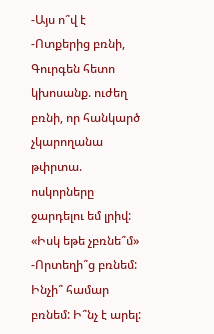-Այս ո՞վ է
-Ոտքերից բռնի, Գուրգեն հետո կխոսանք. ուժեղ բռնի, որ հանկարծ չկարողանա թփրտա.
ոսկորները ջարդելու եմ լրիվ:
«Իսկ եթե չբռնե՞մ»
-Որտեղի՞ց բռնեմ: Ինչի՞ համար բռնեմ: Ի՞նչ է արել: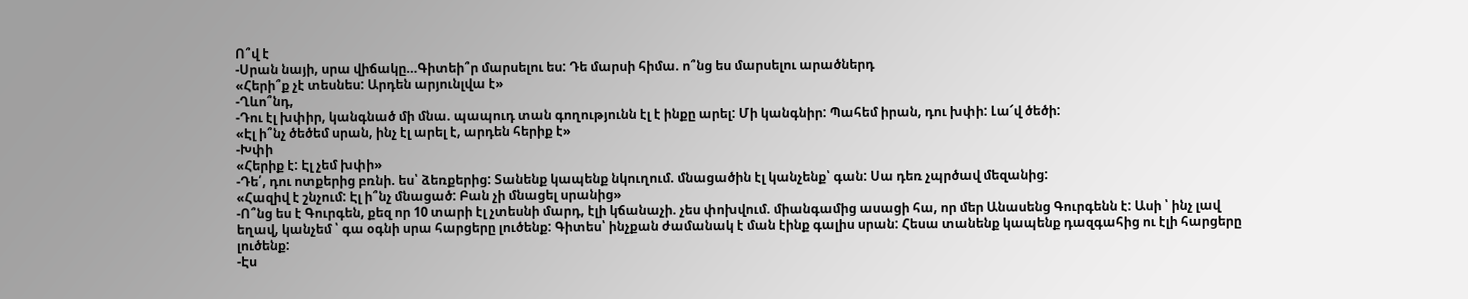Ո՞վ է
-Սրան նայի, սրա վիճակը…Գիտեի՞ր մարսելու ես: Դե մարսի հիմա. ո՞նց ես մարսելու արածներդ
«Հերի՞ք չէ տեսնես: Արդեն արյունլվա է»
-Ղևո՞նդ,
-Դու էլ խփիր, կանգնած մի մնա. պապուդ տան գողությունն էլ է ինքը արել: Մի կանգնիր: Պահեմ իրան, դու խփի: Լա՜վ ծեծի:
«Էլ ի՞նչ ծեծեմ սրան, ինչ էլ արել է, արդեն հերիք է»
-Խփի
«Հերիք է: Էլ չեմ խփի»
-Դե՛, դու ոտքերից բռնի. ես՝ ձեռքերից: Տանենք կապենք նկուղում. մնացածին էլ կանչենք՝ գան: Սա դեռ չպրծավ մեզանից:
«Հազիվ է շնչում: Էլ ի՞նչ մնացած: Բան չի մնացել սրանից»
-Ո՞նց ես է Գուրգեն, քեզ որ 10 տարի էլ չտեսնի մարդ, էլի կճանաչի. չես փոխվում. միանգամից ասացի հա, որ մեր Անասենց Գուրգենն է: Ասի ՝ ինչ լավ եղավ, կանչեմ ՝ գա օգնի սրա հարցերը լուծենք: Գիտես՝ ինչքան ժամանակ է ման էինք գալիս սրան: Հեսա տանենք կապենք դազգահից ու էլի հարցերը լուծենք:
-Էս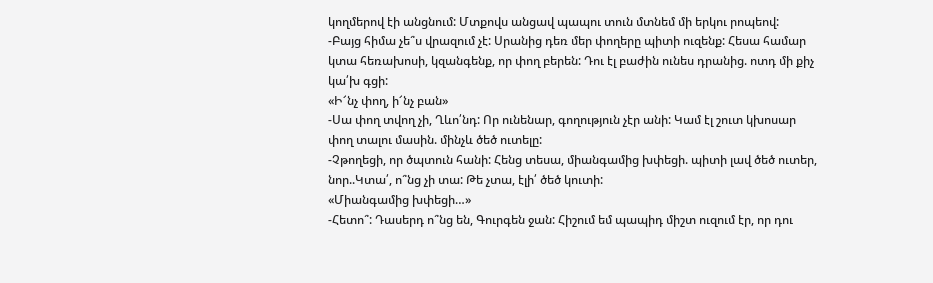կողմերով էի անցնում: Մտքովս անցավ պապու տուն մտնեմ մի երկու րոպեով:
-Բայց հիմա չե՞ս վրազում չէ: Սրանից դեռ մեր փողերը պիտի ուզենք: Հեսա համար կտա հեռախոսի, կզանգենք, որ փող բերեն: Դու էլ բաժին ունես դրանից. ոտդ մի քիչ կա՛խ գցի:
«Ի՜նչ փող, ի՜նչ բան»
-Սա փող տվող չի, Ղևո՛նդ: Որ ունենար, գողություն չէր անի: Կամ էլ շուտ կխոսար փող տալու մասին. մինչև ծեծ ուտելը:
-Չթողեցի, որ ծպտուն հանի: Հենց տեսա, միանգամից խփեցի. պիտի լավ ծեծ ուտեր, նոր..Կտա՛, ո՞նց չի տա: Թե չտա, էլի՛ ծեծ կուտի:
«Միանգամից խփեցի…»
-Հետո՞: Դասերդ ո՞նց են, Գուրգեն ջան: Հիշում եմ պապիդ միշտ ուզում էր, որ դու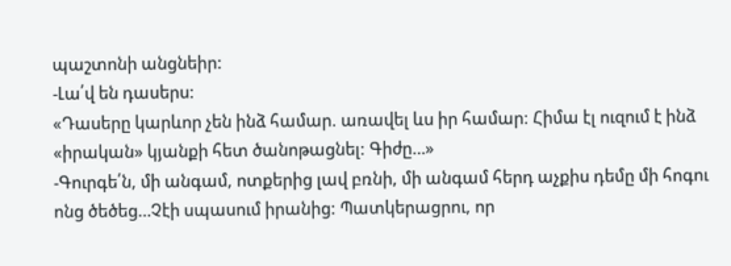պաշտոնի անցնեիր:
-Լա՛վ են դասերս:
«Դասերը կարևոր չեն ինձ համար. առավել ևս իր համար: Հիմա էլ ուզում է ինձ «իրական» կյանքի հետ ծանոթացնել: Գիժը…»
-Գուրգե՛ն, մի անգամ, ոտքերից լավ բռնի, մի անգամ հերդ աչքիս դեմը մի հոգու ոնց ծեծեց…Չէի սպասում իրանից: Պատկերացրու, որ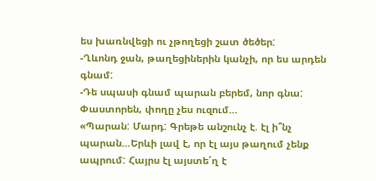ես խառնվեցի ու չթողեցի շատ ծեծեր:
-Ղևոնդ ջան, թաղեցիներին կանչի, որ ես արդեն գնամ:
-Դե սպասի գնամ պարան բերեմ, նոր գնա: Փաստորեն, փողը չես ուզում…
«Պարան: Մարդ: Գրեթե անշունչ է. էլ ի՞նչ պարան…Երևի լավ է, որ էլ այս թաղում չենք ապրում: Հայրս էլ այստե՛ղ է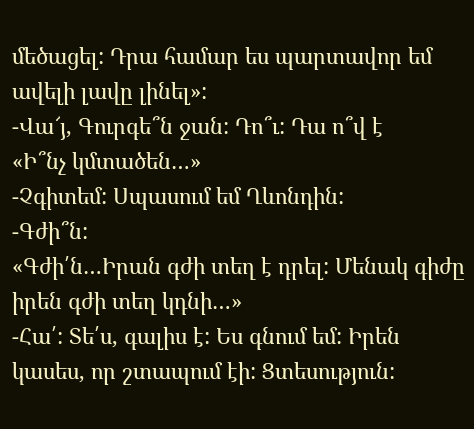մեծացել: Դրա համար ես պարտավոր եմ ավելի լավը լինել»:
-Վա՜յ, Գուրգե՞ն ջան: Դո՞ւ: Դա ո՞վ է
«Ի՞նչ կմտածեն…»
-Չգիտեմ: Սպասում եմ Ղևոնդին:
-Գժի՞ն:
«Գժի՛ն…Իրան գժի տեղ է դրել: Մենակ գիժը իրեն գժի տեղ կդնի…»
-Հա՛: Տե՛ս, գալիս է: Ես գնում եմ: Իրեն կասես, որ շտապում էի: Ցտեսություն: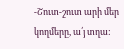-Շուտ-շուտ արի մեր կողմերը, ա՛յ տղա: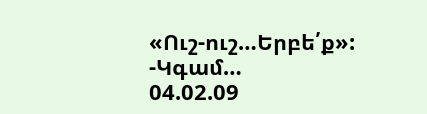«Ուշ-ուշ…Երբե՛ք»:
-Կգամ…
04.02.09